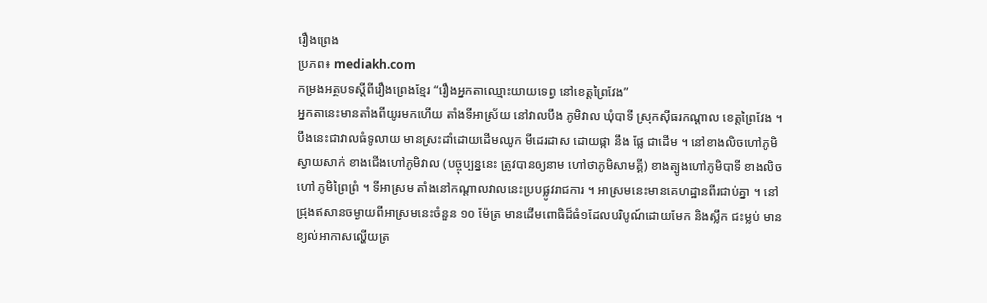រឿងព្រេង
ប្រភព៖ mediakh.com
កម្រងអត្ថបទស្តីពីរឿងព្រេងខ្មែរ “រឿងអ្នកតាឈ្មោះយាយទេព្វ នៅខេត្តព្រៃវែង”
អ្នកតានេះមានតាំងពីយូរមកហើយ តាំងទីអាស្រ័យ នៅវាលបឹង ភូមិវាល ឃុំបាទី ស្រុកស៊ីធរកណ្តាល ខេត្តព្រៃវែង ។ បឹងនេះជាវាលធំទូលាយ មានស្រះដាំដោយដើមឈូក មីដេរដាស ដោយផ្កា នឹង ផ្លែ ជាដើម ។ នៅខាងលិចហៅភូមិស្វាយសាក់ ខាងជើងហៅភូមិវាល (បច្ចុប្បន្ននេះ ត្រូវបានឲ្យនាម ហៅថាភូមិសាមគ្គី) ខាងត្បូងហៅភូមិបាទី ខាងលិចហៅ ភូមិព្រៃព្រំ ។ ទីអាស្រម តាំងនៅកណ្តាលវាលនេះប្របផ្លូវរាជការ ។ អាស្រមនេះមានគេហដ្ឋានពីរជាប់គ្នា ។ នៅជ្រុងឥសានចម្ងាយពីអាស្រមនេះចំនួន ១០ ម៉ែត្រ មានដើមពោធិដ៏ធំ១ដែលបរិបូណ៍ដោយមែក និងស្លឹក ជះម្លប់ មានខ្យល់អាកាសល្ហើយត្រ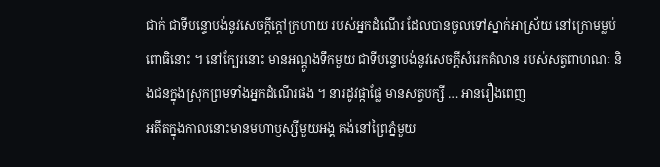ជាក់ ជាទីបន្ទោបង់នូវសេចក្តីក្តៅក្រហាយ របស់អ្នកដំណើរ ដែលបានចូលទៅស្នាក់អាស្រ័យ នៅក្រោមម្លប់ពោធិនោះ ។ នៅក្បែរនោះ មានអណ្តូងទឹកមួយ ជាទីបន្ទោបង់នូវសេចក្តីសំរេកគំលាន របស់សត្វពាហណៈ និងជនក្នុងស្រុកព្រមទាំងអ្នកដំណើរផង ។ នារដូវផ្កាផ្លែ មានសត្វបក្សី … អានរឿងពេញ
អតីតក្នុងកាលនោះមានមហាឫស្សីមួយអង្គ គង់នៅព្រៃភ្នំមួយ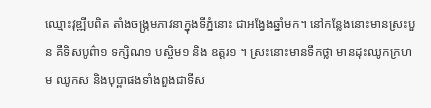ឈ្មោះវុឌ្ឍីបពិត តាំងចង្ក្រមភាវនាក្នុងទីភ្នំនោះ ជាអង្វែងឆ្នាំមក។ នៅកន្លែងនោះមានស្រះបួន គឺទិសបូព៌ា១ ទក្សិណ១ បស្ចិម១ និង ឧត្ដរ១ ។ ស្រះនោះមានទឹកថ្លា មានដុះឈូកក្រហម ឈូកស និងបុប្ពាផងទាំងពួងជាទីស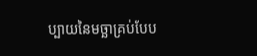ប្បាយនៃមច្ឆាគ្រប់បែប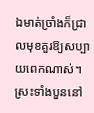ឯមាត់ច្រាំងក៏ជ្រាលមុខគួរឱ្យសប្បាយពេកណាស់។ ស្រះទាំងបួននៅ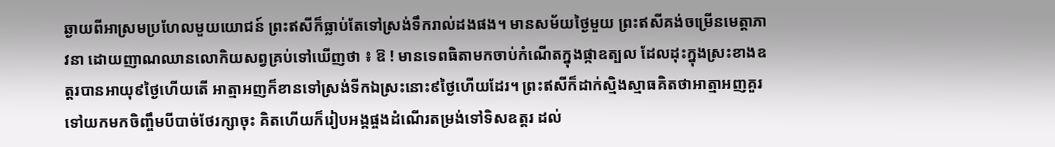ឆ្ងាយពីអាស្រមប្រហែលមួយយោជន៍ ព្រះឥសីក៏ធ្លាប់តែទៅស្រង់ទឹករាល់ដងផង។ មានសម័យថ្ងៃមួយ ព្រះឥសីគង់ចម្រើនមេត្ដាភាវនា ដោយញាណឈានលោកិយសព្វគ្រប់ទៅឃើញថា ៖ ឱ ! មានទេពធិតាមកចាប់កំណើតក្នុងផ្កាឧត្បល ដែលដុះក្នុងស្រះខាងឧត្ដរបានអាយុ៩ថ្ងៃហើយតើ អាត្មាអញក៏ខានទៅស្រង់ទីកឯស្រះនោះ៩ថ្ងៃហើយដែរ។ ព្រះឥសីក៏ដាក់ស្មិងស្មាធគិតថាអាត្មាអញគួរទៅយកមកចិញ្ចឹមបីបាច់ថែរក្សាចុះ គិតហើយក៏រៀបអង្គផ្ចងដំណើរតម្រង់ទៅទិសឧត្ដរ ដល់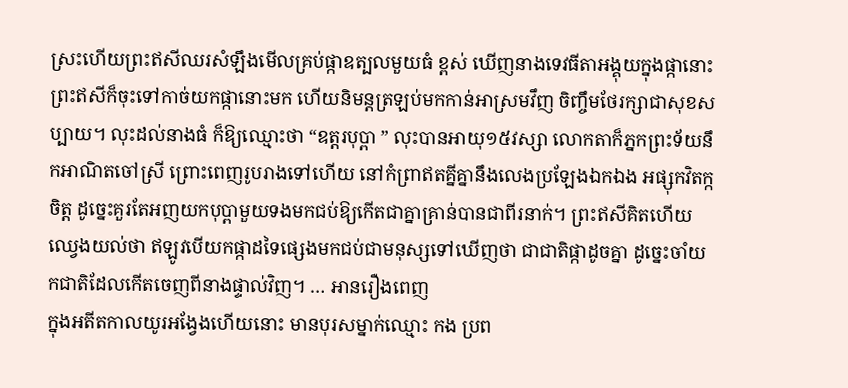ស្រះហើយព្រះឥសីឈរសំឡឹងមើលគ្រប់ផ្កាឧត្បលមួយធំ ខ្ពស់ ឃើញនាងទេវធីតាអង្គុយក្នុងផ្កានោះ ព្រះឥសីក៏ចុះទៅកាច់យកផ្កានោះមក ហើយនិមន្ដត្រឡប់មកកាន់អាស្រមវឹញ ចិញ្ចឹមថែរក្សាជាសុខសប្បាយ។ លុះដល់នាងធំ ក៏ឱ្យឈ្មោះថា “ឧត្ដរបុប្ពា ” លុះបានអាយុ១៥វស្សា លោកតាក៏ភ្នកព្រះទ័យនឹកអាណិតចៅស្រី ព្រោះពេញរូបរាងទៅហើយ នៅកំព្រាឥតគ្នីគ្នានឹងលេងប្រឡែងឯកឯង អផ្សុកវិតក្កចិត្ដ ដូច្នេះគួរតែអញយកបុប្ពាមួយទងមកជប់ឱ្យកើតជាគ្នាគ្រាន់បានជាពីរនាក់។ ព្រះឥសីគិតហើយ ឈ្វេងយល់ថា ឥឡូវបើយកផ្កាដទៃផ្សេងមកជប់ជាមនុស្សទៅឃើញថា ជាជាតិផ្កាដូចគ្នា ដូច្នេះចាំយកជាតិដែលកើតចេញពីនាងផ្ទាល់វិញ។ … អានរឿងពេញ
ក្នុងអតីតកាលយូរអង្វែងហើយនោះ មានបុរសម្នាក់ឈ្មោះ កង ប្រព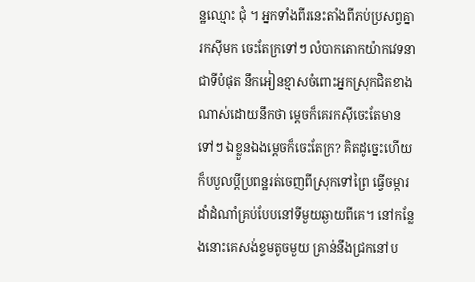ន្ឋឈ្មោះ ជុំ ។ អ្នកទាំងពីរនេះតាំងពីភប់ប្រសព្វគ្នារកស៊ីមក ចេះតែក្រទៅៗ លំបាកតោកយ៉ាកវេទនាជាទីបំផុត នឹកអៀនខ្មាសចំពោះអ្នកស្រុកជិតខាងណាស់ដោយនឹកថា ម្ដេចក៏គេរកស៊ីចេះតែមានទៅៗ ឯខ្លួនឯងម្ដេចក៏ចេះតែក្រ? គិតដូច្នេះហើយ ក៏បបួលប្ដីប្រពន្ឋរត់ចេញពីស្រុកទៅព្រៃ ធ្វើចម្ការ ដាំដំណាំគ្រប់បែបនៅទីមួយឆ្ងាយពីគេ។ នៅកន្លែងនោះគេសង់ខ្ទមតូចមួយ គ្រាន់នឹងជ្រកនៅប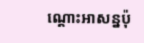ណ្ដោះអាសន្នប៉ុ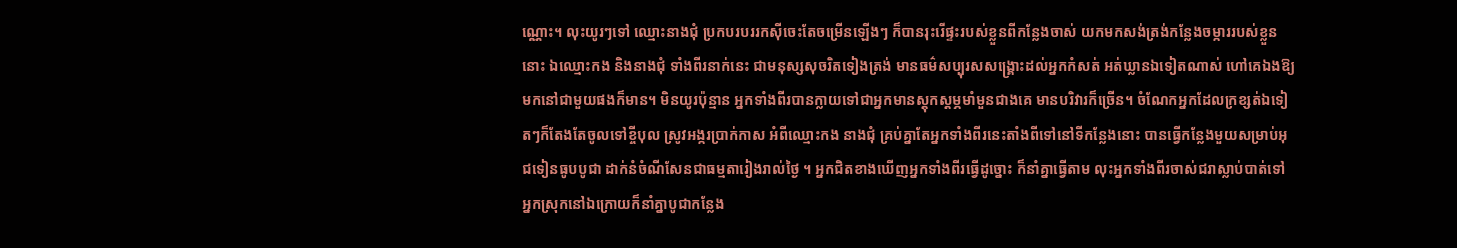ណ្ណោះ។ លុះយូរៗទៅ ឈ្មោះនាងជុំ ប្រកបរបររកស៊ីចេះតែចម្រើនឡើងៗ ក៏បានរុះរើផ្ទះរបស់ខ្លួនពីកន្លែងចាស់ យកមកសង់ត្រង់កន្លែងចម្ការរបស់ខ្លួននោះ ឯឈ្មោះកង និងនាងជុំ ទាំងពីរនាក់នេះ ជាមនុស្សសុចរិតទៀងត្រង់ មានធម៌សប្បុរសសង្គ្រោះដល់អ្នកកំសត់ អត់ឃ្លានឯទៀតណាស់ ហៅគេឯងឱ្យមកនៅជាមួយផងក៏មាន។ មិនយូរប៉ុន្មាន អ្នកទាំងពីរបានក្លាយទៅជាអ្នកមានស្ដុកស្ដម្ភមាំមួនជាងគេ មានបរិវារក៏ច្រើន។ ចំណែកអ្នកដែលក្រខ្សត់ឯទៀតៗក៏តែងតែចូលទៅខ្ចីបុល ស្រូវអង្ករប្រាក់កាស អំពីឈ្មោះកង នាងជុំ គ្រប់គ្នាតែអ្នកទាំងពីរនេះតាំងពីទៅនៅទីកន្លែងនោះ បានធ្វើកន្លែងមួយសម្រាប់អុជទៀនធូបបូជា ដាក់នំចំណីសែនជាធម្មតារៀងរាល់ថ្ងៃ ។ អ្នកជិតខាងឃើញអ្នកទាំងពីរធ្វើដូច្នោះ ក៏នាំគ្នាធ្វើតាម លុះអ្នកទាំងពីរចាស់ជរាស្លាប់បាត់ទៅ អ្នកស្រុកនៅឯក្រោយក៏នាំគ្នាបូជាកន្លែង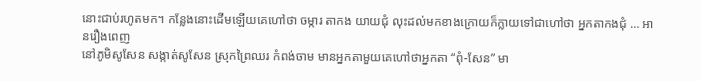នោះជាប់រហូតមក។ កន្លែងនោះដើមឡើយគេហៅថា ចម្ការ តាកង យាយជុំ លុះដល់មកខាងក្រោយក៏ក្លាយទៅជាហៅថា អ្នកតាកងជុំ … អានរឿងពេញ
នៅភូមិសូសែន សង្កាត់សូសែន ស្រុកព្រៃឈរ កំពង់ចាម មានអ្នកតាមួយគេហៅថាអ្នកតា “ពុំ-សែន” មា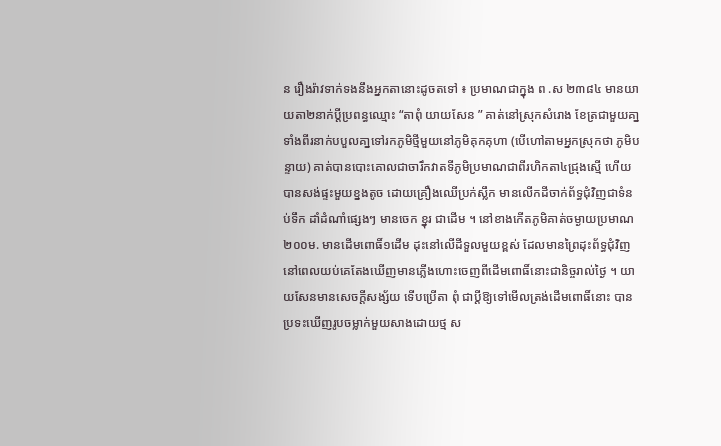ន រឿងរ៉ាវទាក់ទងនឹងអ្នកតានោះដូចតទៅ ៖ ប្រមាណជាក្នុង ព .ស ២៣៨៤ មានយាយតា២នាក់ប្ដីប្រពន្ធឈ្មោះ “តាពុំ យាយសែន ” គាត់នៅស្រុកសំរោង ខែត្រជាមួយគា្ន ទាំងពីរនាក់បបួលគា្នទៅរកភូមិថ្មីមួយនៅភូមិគុកគុហា (បើហៅតាមអ្នកស្រុកថា ភូមិបន្ទាយ) គាត់បានបោះគោលជាចារឹកវាតទីភូមិប្រមាណជាពីរហិកតា៤ជ្រុងស្មើ ហើយបានសង់ផ្ទះមួយខ្នងតូច ដោយគ្រឿងឈើប្រក់ស្លឹក មានលើកដីចាក់ព័ទ្ធជុំវិញជាទំនប់ទឹក ដាំដំណាំផ្សេងៗ មានចេក ខ្នុរ ជាដើម ។ នៅខាងកើតភូមិគាត់ចម្ងាយប្រមាណ២០០ម. មានដើមពោធិ៍១ដើម ដុះនៅលើដីទួលមួយខ្ពស់ ដែលមានព្រៃដុះព័ទ្ធជុំវិញ នៅពេលយប់គេតែងឃើញមានភ្លើងហោះចេញពីដើមពោធិ៍នោះជានិច្ចរាល់ថ្ងៃ ។ យាយសែនមានសេចក្ដីសង្ស័យ ទើបប្រើតា ពុំ ជាប្ដីឱ្យទៅមើលត្រង់ដើមពោធិ៍នោះ បានប្រទះឃើញរូបចម្លាក់មួយសាងដោយថ្ម ស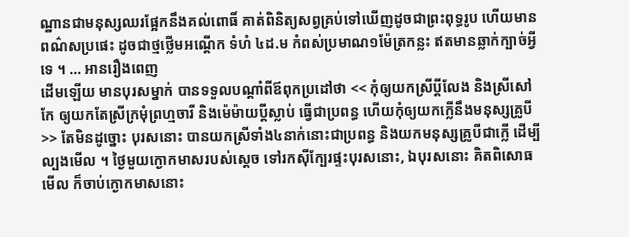ណ្ឋានជាមនុស្សឈរផ្អែកនឹងគល់ពោធិ៍ គាត់ពិនិត្យសព្វគ្រប់ទៅឃើញដូចជាព្រះពុទ្ធរូប ហើយមានពណ៌សប្រផេះ ដូចជាថ្មថ្លើមអណ្ដើក ទំហំ ៤ដ.ម កំពស់ប្រមាណ១ម៉ែត្រកន្លះ ឥតមានឆ្លាក់ក្បាច់អ្វីទេ ។ … អានរឿងពេញ
ដើមឡើយ មានបុរសម្នាក់ បានទទួលបណ្ដាំពីឪពុកប្រដៅថា << កុំឲ្យយកស្រីប្ដីលែង និងស្រីសៅកែ ឲ្យយកតែស្រីក្រមុំព្រហ្មចារី និងម៉េម៉ាយប្ដីស្លាប់ ធ្វើជាប្រពន្ធ ហើយកុំឲ្យយកក្លើនឹងមនុស្សគ្រូបី >> តែមិនដូច្នោះ បុរសនោះ បានយកស្រីទាំង៤នាក់នោះជាប្រពន្ធ និងយកមនុស្សគ្រូបីជាក្លើ ដើម្បីល្បងមើល ។ ថ្ងៃមួយក្ងោកមាសរបស់ស្ដេច ទៅរកស៊ីក្បែរផ្ទះបុរសនោះ, ឯបុរសនោះ គិតពិសោធមើល ក៏ចាប់ក្ងោកមាសនោះ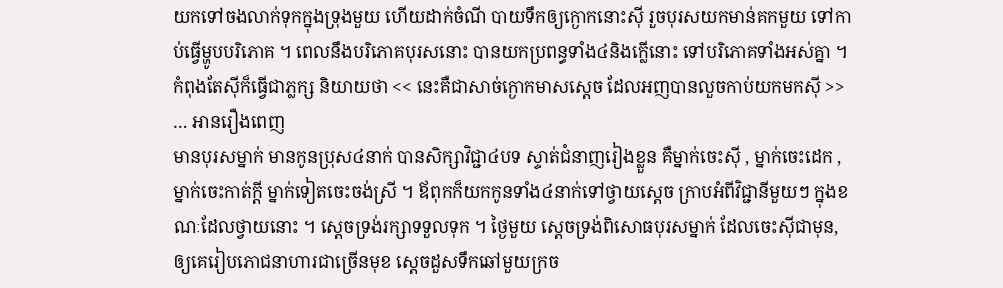យកទៅចងលាក់ទុកក្នុងទ្រុងមួយ ហើយដាក់ចំណី បាយទឹកឲ្យក្ងោកនោះស៊ី រួចបុរសយកមាន់គកមួយ ទៅកាប់ធ្វើម្ហូបបរិភោគ ។ ពេលនឹងបរិភោគបុរសនោះ បានយកប្រពន្ធទាំង៤និងក្លើនោះ ទៅបរិភោគទាំងអស់គ្នា ។ កំពុងតែស៊ីក៏ធ្វើជាភ្លក្ស និយាយថា << នេះគឺជាសាច់ក្ងោកមាសស្ដេច ដែលអញបានលួចកាប់យកមកស៊ី >> … អានរឿងពេញ
មានបុរសម្នាក់ មានកូនប្រុស៤នាក់ បានសិក្សាវិជ្ជា៤បទ ស្ទាត់ជំនាញរៀងខ្លួន គឺម្នាក់ចេះស៊ី , ម្នាក់ចេះដេក , ម្នាក់ចេះកាត់ក្ដី ម្នាក់ទៀតចេះចង់ស្រី ។ ឪពុកក៏យកកូនទាំង៤នាក់ទៅថ្វាយស្ដេច ក្រាបអំពីវិជ្ជានីមួយៗ ក្នុងខណៈដែលថ្វាយនោះ ។ ស្ដេចទ្រង់រក្សាទទួលទុក ។ ថ្ងៃមួយ ស្ដេចទ្រង់ពិសោធបុរសម្នាក់ ដែលចេះស៊ីជាមុន, ឲ្យគេរៀបភោជនាហារជាច្រើនមុខ ស្ដេចដួសទឹកឆៅមួយក្រច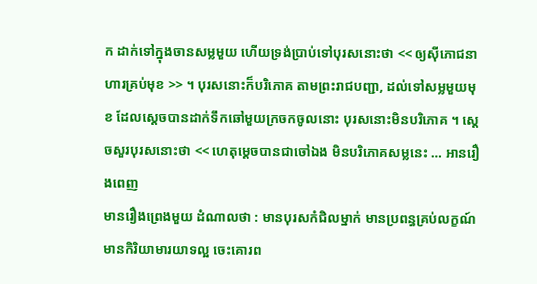ក ដាក់ទៅក្នុងចានសម្លមួយ ហើយទ្រង់ប្រាប់ទៅបុរសនោះថា << ឲ្យស៊ីភោជនាហារគ្រប់មុខ >> ។ បុរសនោះក៏បរិភោគ តាមព្រះរាជបញ្ជា, ដល់ទៅសម្លមួយមុខ ដែលស្ដេចបានដាក់ទឹកឆៅមួយក្រចកចូលនោះ បុរសនោះមិនបរិភោគ ។ ស្ដេចសួរបុរសនោះថា << ហេតុម្ដេចបានជាចៅឯង មិនបរិភោគសម្លនេះ … អានរឿងពេញ
មានរឿងព្រេងមួយ ដំណាលថា : មានបុរសកំជិលម្នាក់ មានប្រពន្ធគ្រប់លក្ខណ៍ មានកិរិយាមារយាទល្អ ចេះគោរព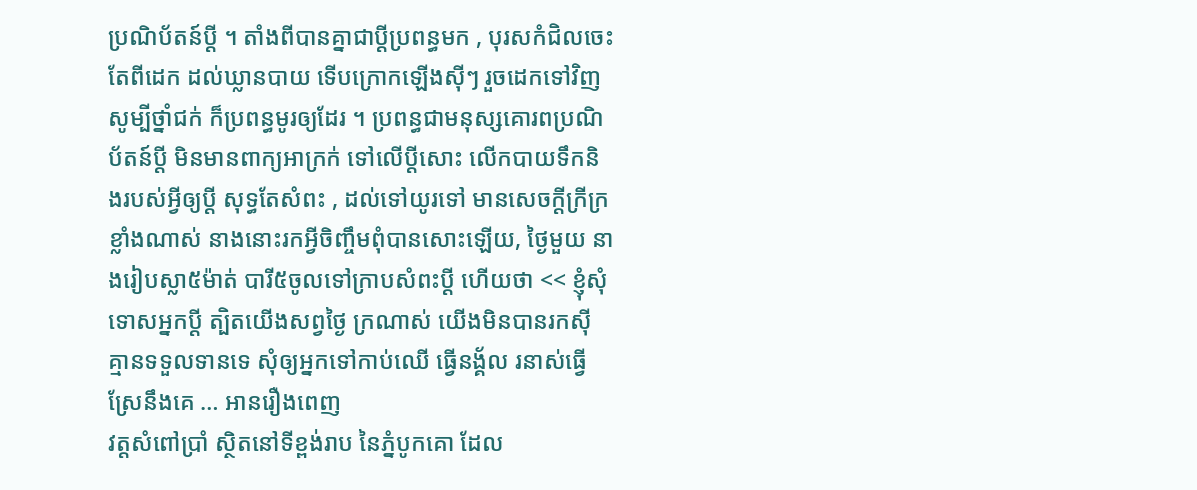ប្រណិប័តន៍ប្ដី ។ តាំងពីបានគ្នាជាប្ដីប្រពន្ធមក , បុរសកំជិលចេះតែពីដេក ដល់ឃ្លានបាយ ទើបក្រោកឡើងស៊ីៗ រួចដេកទៅវិញ សូម្បីថ្នាំជក់ ក៏ប្រពន្ធមូរឲ្យដែរ ។ ប្រពន្ធជាមនុស្សគោរពប្រណិប័តន៍ប្ដី មិនមានពាក្យអាក្រក់ ទៅលើប្ដីសោះ លើកបាយទឹកនិងរបស់អ្វីឲ្យប្ដី សុទ្ធតែសំពះ , ដល់ទៅយូរទៅ មានសេចក្ដីក្រីក្រខ្លាំងណាស់ នាងនោះរកអ្វីចិញ្ចឹមពុំបានសោះឡើយ, ថ្ងៃមួយ នាងរៀបស្លា៥ម៉ាត់ បារី៥ចូលទៅក្រាបសំពះប្ដី ហើយថា << ខ្ញុំសុំទោសអ្នកប្ដី ត្បិតយើងសព្វថ្ងៃ ក្រណាស់ យើងមិនបានរកស៊ី គ្មានទទួលទានទេ សុំឲ្យអ្នកទៅកាប់ឈើ ធ្វើនង្គ័ល រនាស់ធ្វើស្រែនឹងគេ … អានរឿងពេញ
វត្តសំពៅប្រាំ ស្ថិតនៅទីខ្ពង់រាប នៃភ្នំបូកគោ ដែល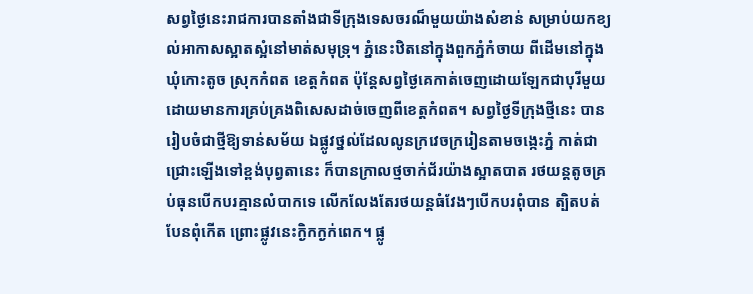សព្វថ្ងៃនេះរាជការបានតាំងជាទីក្រុងទេសចរណ៏មួយយ៉ាងសំខាន់ សម្រាប់យកខ្យល់អាកាសស្អាតស្អំនៅមាត់សមុទ្រុ។ ភ្នំនេះឋិតនៅក្នុងពួកភ្នំកំចាយ ពីដើមនៅក្នុងឃុំកោះតូច ស្រុកកំពត ខេត្តកំពត ប៉ុន្តែសព្វថ្ងៃគេកាត់ចេញដោយឡែកជាបុរីមួយ ដោយមានការគ្រប់គ្រងពិសេសដាច់ចេញពីខេត្តកំពត។ សព្វថ្ងៃទីក្រុងថ្មីនេះ បានរៀបចំជាថ្មីឱ្យទាន់សម័យ ឯផ្លូវថ្នល់ដែលលូនក្រវេចក្ររៀនតាមចង្កេះភ្នំ កាត់ជាជ្រោះឡើងទៅខ្ពង់បុព្វតានេះ ក៏បានក្រាលថ្មចាក់ជ័រយ៉ាងស្អាតបាត រថយន្តតូចគ្រប់ធុនបើកបរគ្មានលំបាកទេ លើកលែងតែរថយន្តធំវែងៗបើកបរពុំបាន ត្បិតបត់បែនពុំកើត ព្រោះផ្លូវនេះក្ងិកក្ងក់ពេក។ ផ្លូ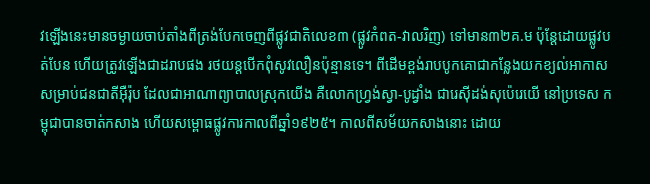វឡើងនេះមានចម្ងាយចាប់តាំងពីត្រង់បែកចេញពីផ្លូវជាតិលេខ៣ (ផ្លូវកំពត-វាលរិញ) ទៅមាន៣២គ.ម ប៉ុនែ្តដោយផ្លូវបត់បែន ហើយត្រូវឡើងជាដរាបផង រថយន្តបើកពុំសូវលឿនប៉ុន្មានទេ។ ពីដើមខ្ពង់រាបបូកគោជាកន្លែងយកខ្យល់អាកាសសម្រាប់ជនជាតីអ៊ឺរ៉ុប ដែលជាអាណាព្យាបាលស្រុកយើង គឺលោកហ្វ្រង់ស្វា-បូដ្វាំង ជារេស៊ីដង់សុប៉េរេយើ នៅប្រទេស កម្ពុជាបានចាត់កសាង ហើយសម្ពោធផ្លូវការកាលពីឆ្នាំ១៩២៥។ កាលពីសម័យកសាងនោះ ដោយ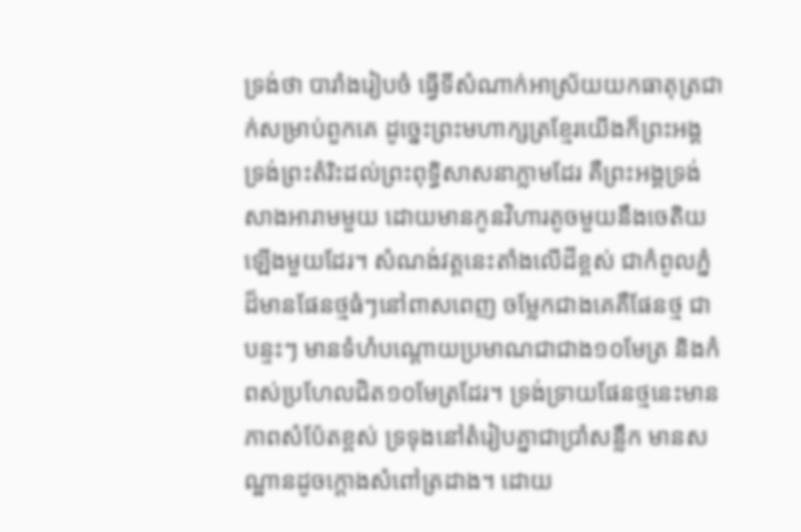ទ្រង់ថា បារាំងរៀបចំ ធ្វើទីសំណាក់អាស្រ័យយកធាតុត្រជាក់សម្រាប់ពួកគេ ដូច្នេះព្រះមហាក្សត្រខ្មែរយើងក៏ព្រះអង្គ ទ្រង់ព្រះតំរិះដល់ព្រះពុទ្ធិសាសនាភ្លាមដែរ គឺព្រះអង្គទ្រង់សាងអារាមមួយ ដោយមានកូនវិហារតូចមួយនឹងចេតិយឡើងមួយដែរ។ សំណង់វត្តនេះតាំងលើដីខ្ពស់ ជាកំពូលភ្នំដ៏មានផែនថ្មធំៗនៅពាសពេញ ចម្លែកជាងគេគឺផែនថ្ម ជាបន្ទះៗ មានទំហំបណ្តោយប្រមាណជាជាង១០មែត្រ និងកំពស់ប្រហែលជិត១០មែត្រដែរ។ ទ្រង់ទ្រាយផែនថ្មនេះមានភាពសំប៉ែតខ្ពស់ ទ្រទុងនៅតំរៀបគ្នាជាប្រាំសន្លឹក មានសណ្ឋានដូចក្តោងសំពៅត្រដាង។ ដោយ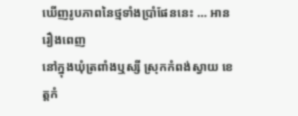ឃើញរូបភាពនៃថ្មទាំងប្រាំផែននេះ … អានរឿងពេញ
នៅក្នុងឃុំត្រពាំងឬស្សី ស្រុកកំពង់ស្វាយ ខេត្តកំ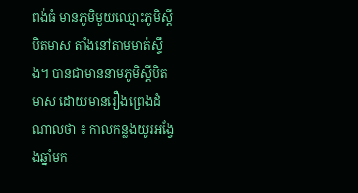ពង់ធំ មានភូមិមួយឈ្មោះភូមិស្តីបិតមាស តាំងនៅតាមមាត់ស្ទឹង។ បានជាមាននាមភូមិស្តីបិតមាស ដោយមានរឿងព្រេងដំណាលថា ៖ កាលកន្លងយូរអង្វែងឆ្នាំមក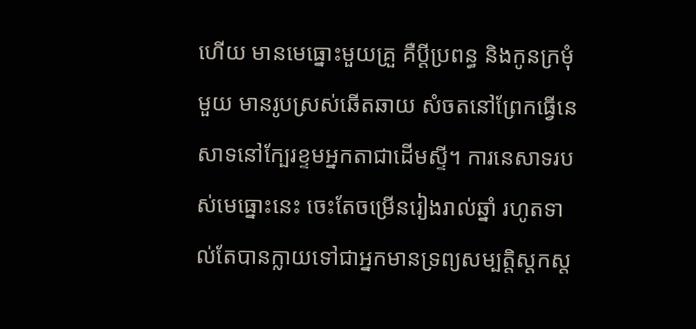ហើយ មានមេធ្នោះមួយគ្រួ គឺប្តីប្រពន្ធ និងកូនក្រមុំមួយ មានរូបស្រស់ឆើតឆាយ សំចតនៅព្រែកធ្វើនេសាទនៅក្បែរខ្ទមអ្នកតាជាដើមស្ទី។ ការនេសាទរបស់មេធ្នោះនេះ ចេះតែចម្រើនរៀងរាល់ឆ្នាំ រហូតទាល់តែបានក្លាយទៅជាអ្នកមានទ្រព្យសម្បតិ្តស្តកស្ត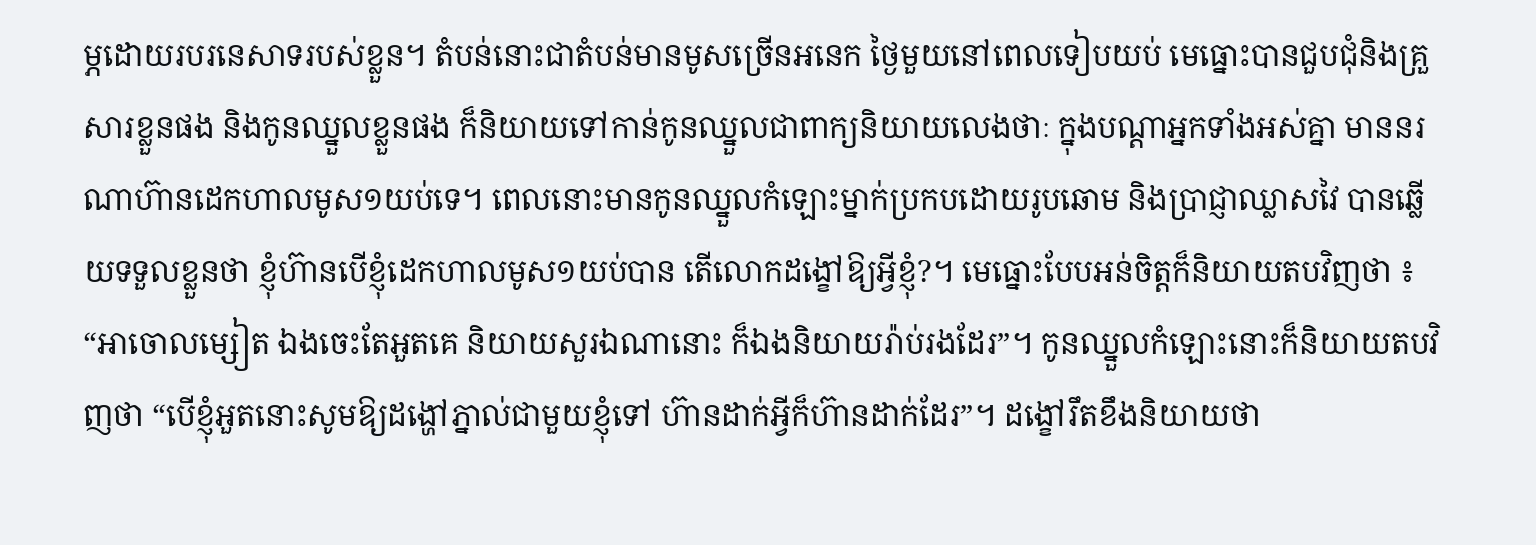ម្ភដោយរបរនេសាទរបស់ខ្លួន។ តំបន់នោះជាតំបន់មានមូសច្រើនអនេក ថ្ងៃមួយនៅពេលទៀបយប់ មេធ្នោះបានជួបជុំនិងគ្រួសារខ្លួនផង និងកូនឈ្នួលខ្លួនផង ក៏និយាយទៅកាន់កូនឈ្នួលជាពាក្យនិយាយលេងថាៈ ក្នុងបណ្តាអ្នកទាំងអស់គ្នា មាននរណាហ៊ានដេកហាលមូស១យប់ទេ។ ពេលនោះមានកូនឈ្នួលកំឡោះម្នាក់ប្រកបដោយរូបឆោម និងប្រាជ្ញាឈ្លាសវៃ បានឆ្លើយទទួលខ្លួនថា ខ្ញុំហ៊ានបើខ្ញុំដេកហាលមូស១យប់បាន តើលោកដង្ខៅឱ្យអ្វីខ្ញុំ?។ មេធ្នោះបែបអន់ចិត្តក៏និយាយតបវិញថា ៖ “អាចោលម្សៀត ឯងចេះតែអួតគេ និយាយសួរឯណានោះ ក៏ឯងនិយាយរ៉ាប់រងដែរ”។ កូនឈ្នួលកំឡោះនោះក៏និយាយតបវិញថា “បើខ្ញុំអួតនោះសូមឱ្យដង្ហៅភ្នាល់ជាមួយខ្ញុំទៅ ហ៊ានដាក់អ្វីក៏ហ៊ានដាក់ដែរ”។ ដង្ខៅរឹតខឹងនិយាយថា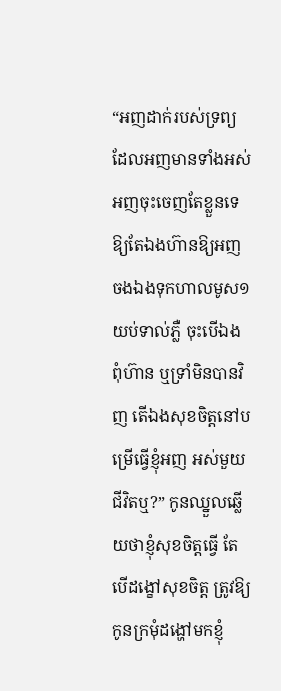“អញដាក់របស់ទ្រព្យដែលអញមានទាំងអស់ អញចុះចេញតែខ្លួនទេ ឱ្យតែឯងហ៊ានឱ្យអញចងឯងទុកហាលមូស១យប់ទាល់ភ្លឺ ចុះបើឯងពុំហ៊ាន ឬទ្រាំមិនបានវិញ តើឯងសុខចិត្តនៅបម្រើធ្វើខ្ញុំអញ អស់មួយជីវិតឬ?” កូនឈ្នួលឆ្លើយថាខ្ញុំសុខចិត្តធ្វើ តែបើដង្ខៅសុខចិត្ត ត្រូវឱ្យកូនក្រមុំដង្ហៅមកខ្ញុំ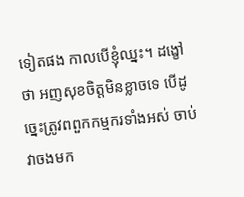ទៀតផង កាលបើខ្ញុំឈ្នះ។ ដង្ខៅថា អញសុខចិត្តមិនខ្លាចទេ បើដូច្នេះត្រូវពពួកកម្មករទាំងអស់ ចាប់វាចងមក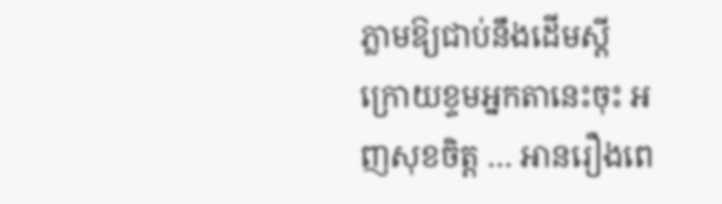ភ្លាមឱ្យជាប់នឹងដើមស្តីក្រោយខ្ទមអ្នកតានេះចុះ អញសុខចិត្ត … អានរឿងពេ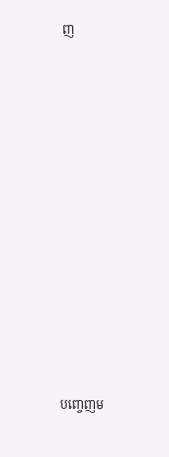ញ













បញ្ចេញម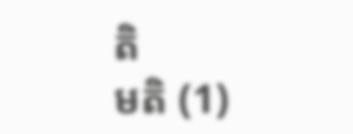តិ
មតិ (1)